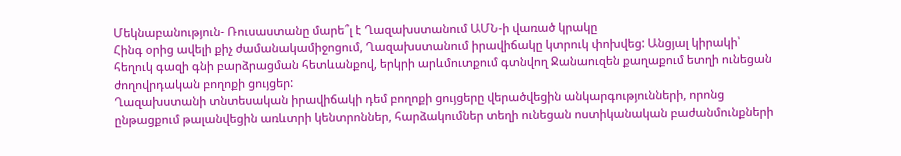Մեկնաբանություն- Ռուսաստանը մարե՞լ է Ղազախստանում ԱՄՆ-ի վառած կրակը
Հինգ օրից ավելի քիչ ժամանակամիջոցում, Ղազախստանում իրավիճակը կտրուկ փոխվեց: Անցյալ կիրակի՝ հեղուկ գազի գնի բարձրացման հետևանքով, երկրի արևմուտքում գտնվող Ջանաուզեն քաղաքում ետղի ունեցան ժողովրդական բողոքի ցույցեր:
Ղազախստանի տնտեսական իրավիճակի դեմ բողոքի ցույցերը վերածվեցին անկարգությունների, որոնց ընթացքում թալանվեցին առևտրի կենտրոններ, հարձակումներ տեղի ունեցան ոստիկանական բաժանմունքների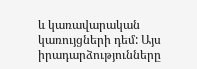և կառավարական կառույցների դեմ: Այս իրադարձությունները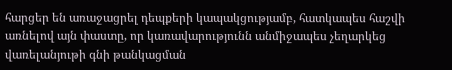հարցեր են առաջացրել դեպքերի կապակցությամբ, հատկապես հաշվի առնելով այն փաստը, որ կառավարությունն անմիջապես չեղարկեց վառելանյութի գնի թանկացման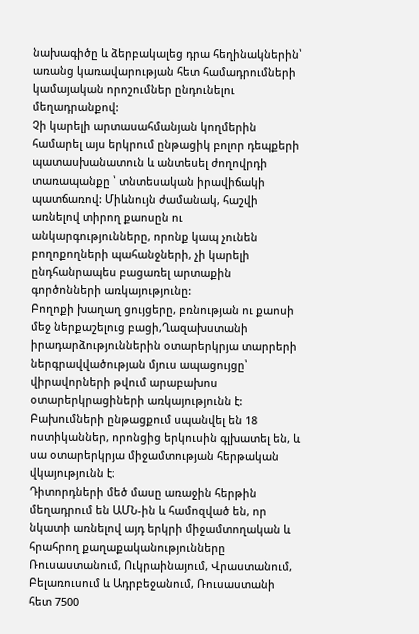նախագիծը և ձերբակալեց դրա հեղինակներին՝ առանց կառավարության հետ համադրումների կամայական որոշումներ ընդունելու մեղադրանքով:
Չի կարելի արտասահմանյան կողմերին համարել այս երկրում ընթացիկ բոլոր դեպքերի պատասխանատուն և անտեսել ժողովրդի տառապանքը ՝ տնտեսական իրավիճակի պատճառով: Միևնույն ժամանակ, հաշվի առնելով տիրող քաոսըն ու անկարգությունները, որոնք կապ չունեն բողոքողների պահանջների, չի կարելի ընդհանրապես բացառել արտաքին գործոնների առկայությունը:
Բողոքի խաղաղ ցույցերը, բռնության ու քաոսի մեջ ներքաշելուց բացի,Ղազախստանի իրադարձություններին օտարերկրյա տարրերի ներգրավվածության մյուս ապացույցը՝ վիրավորների թվում արաբախոս օտարերկրացիների առկայությունն է: Բախումների ընթացքում սպանվել են 18 ոստիկաններ, որոնցից երկուսին գլխատել են, և սա օտարերկրյա միջամտության հերթական վկայությունն է։
Դիտորդների մեծ մասը առաջին հերթին մեղադրում են ԱՄՆ-ին և համոզված են, որ նկատի առնելով այդ երկրի միջամտողական և հրահրող քաղաքականությունները Ռուսաստանում, Ուկրաինայում, Վրաստանում, Բելառուսում և Ադրբեջանում, Ռուսաստանի հետ 7500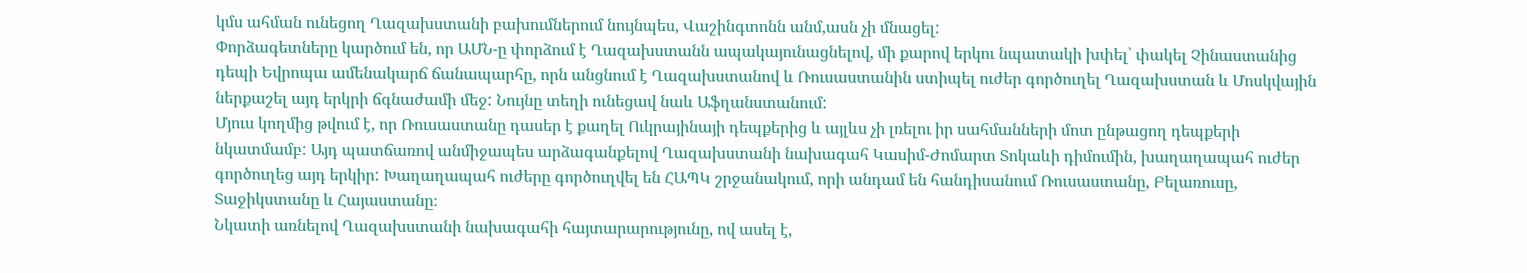կմս ահման ունեցող Ղազախստանի բախումներում նույնպես, Վաշինգտոնն անմ,ասն չի մնացել:
Փորձագետները կարծում են, որ ԱՄՆ-ը փորձում է Ղազախստանն ապակայունացնելով, մի քարով երկու նպատակի խփել՝ փակել Չինաստանից դեպի Եվրոպա ամենակարճ ճանապարհը, որն անցնում է Ղազախստանով և Ռուսաստանին ստիպել ուժեր գործուղել Ղազախստան և Մոսկվային ներքաշել այդ երկրի ճգնաժամի մեջ: Նույնը տեղի ունեցավ նաև Աֆղանստանում:
Մյուս կողմից թվում է, որ Ռուսաստանը դասեր է քաղել Ուկրայինայի դեպքերից և այլևս չի լռելու իր սահմանների մոտ ընթացող դեպքերի նկատմամբ: Այդ պատճառով անմիջապես արձագանքելով Ղազախստանի նախագահ Կասիմ-Ժոմարտ Տոկաևի դիմումին, խաղաղապահ ուժեր գործուղեց այդ երկիր: Խաղաղապահ ուժերը գործուղվել են ՀԱՊԿ շրջանակում, որի անդամ են հանդիսանում Ռուսաստանը, Բելառուսը, Տաջիկստանը և Հայաստանը։
Նկատի առնելով Ղազախստանի նախագահի հայտարարությունը, ով ասել է,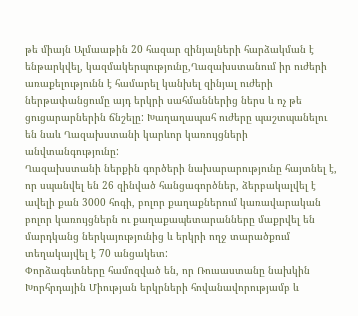թե միայն Ալմաաթին 20 հազար զինյալների հարձակման է ենթարկվել, կազմակերպությունը,Ղազախստանում իր ուժերի առաքելությունն է համարել կանխել զինյալ ուժերի ներթափանցումը այդ երկրի սահմաններից ներս և ոչ թե ցուցարարներին ճնշելը: Խաղաղապահ ուժերը պաշտպանելու են նաև Ղազախստանի կարևոր կառույցների անվտանգությունը:
Ղազախստանի ներքին գործերի նախարարությունը հայտնել է, որ սպանվել են 26 զինված հանցագործներ, ձերբակալվել է ավելի քան 3000 հոգի, բոլոր քաղաքներում կառավարական բոլոր կառույցներն ու քաղաքապետարանները մաքրվել են մարդկանց ներկայությունից և երկրի ողջ տարածքում տեղակայվել է 70 անցակետ:
Փորձագետները համոզված են, որ Ռուսաստանը նախկին Խորհրդային Միության երկրների հովանավորությամբ և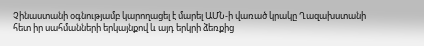Չինաստանի օգնությամբ կարողացել է մարել ԱՄՆ-ի վառած կրակը Ղազախստանի հետ իր սահմանների երկայնքով և այդ երկրի ձեռքից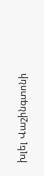խլել Վաշինգտոնի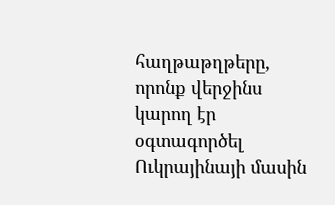հաղթաթղթերը, որոնք վերջինս կարող էր օգտագործել Ուկրայինայի մասին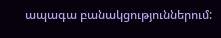ապագա բանակցություններում: